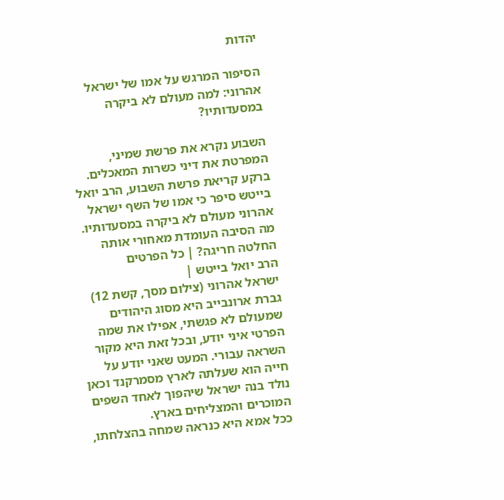יהדות

הסיפור המרגש על אמו של ישראל אהרוני: למה מעולם לא ביקרה במסעדותיו?

השבוע נקרא את פרשת שמיני, המפרטת את דיני כשרות המאכלים. ברקע קריאת פרשת השבוע, הרב יואל בייטש סיפר כי אמו של השף ישראל אהרוני מעולם לא ביקרה במסעדותיו. מה הסיבה העומדת מאחורי אותה החלטה חריגה? | כל הפרטים
הרב יואל בייטש |
ישראל אהרוני (צילום מסך, קשת 12)
גברת ארונבייב היא מסוג היהודים שמעולם לא פגשתי, אפילו את שמה הפרטי איני יודע, ובכל זאת היא מקור השראה עבורי. המעט שאני יודע על חייה הוא שעלתה לארץ מסמרקנד וכאן נולד בנה ישראל שיהפוך לאחד השפים המוכרים והמצליחים בארץ.
ככל אמא היא כנראה שמחה בהצלחתו,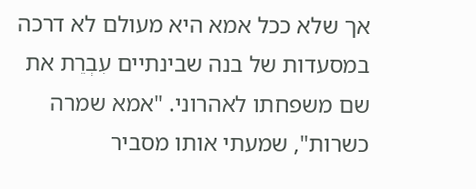אך שלא ככל אמא היא מעולם לא דרכה במסעדות של בנה שבינתיים עִבְרֵת את שם משפחתו לאהרוני. "אמא שמרה כשרות", שמעתי אותו מסביר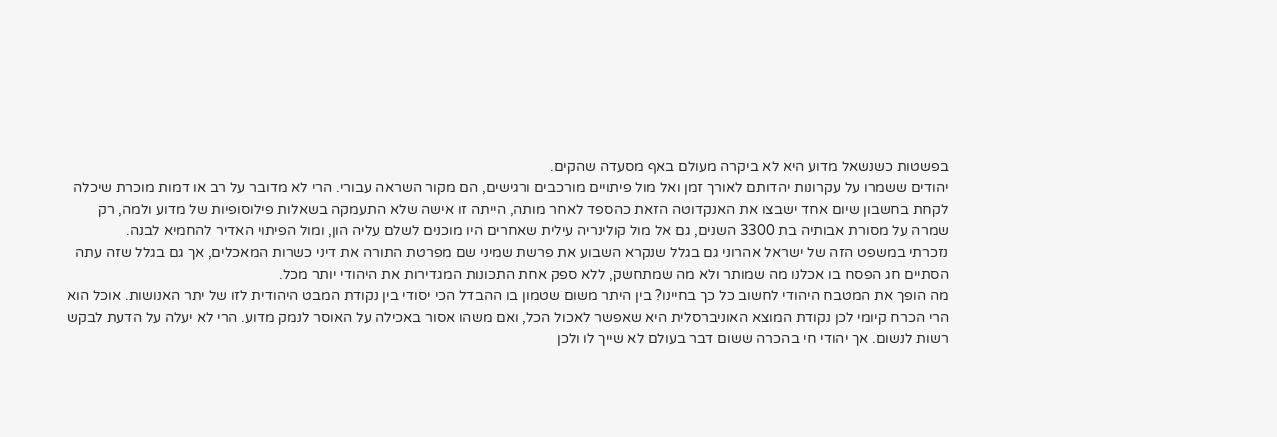בפשטות כשנשאל מדוע היא לא ביקרה מעולם באף מסעדה שהקים.
יהודים ששמרו על עקרונות יהדותם לאורך זמן ואל מול פיתויים מורכבים ורגישים, הם מקור השראה עבורי. הרי לא מדובר על רב או דמות מוכרת שיכלה לקחת בחשבון שיום אחד ישבצו את האנקדוטה הזאת כהספד לאחר מותה, הייתה זו אישה שלא התעמקה בשאלות פילוסופיות של מדוע ולמה, רק שמרה על מסורת אבותיה בת 3300 השנים, גם אל מול קולינריה עילית שאחרים היו מוכנים לשלם עליה הון, ומול הפיתוי האדיר להחמיא לבנה.
נזכרתי במשפט הזה של ישראל אהרוני גם בגלל שנקרא השבוע את פרשת שמיני שם מפרטת התורה את דיני כשרות המאכלים, אך גם בגלל שזה עתה הסתיים חג הפסח בו אכלנו מה שמותר ולא מה שמתחשק, ללא ספק אחת התכונות המגדירות את היהודי יותר מכל.
מה הופך את המטבח היהודי לחשוב כל כך בחיינו? בין היתר משום שטמון בו ההבדל הכי יסודי בין נקודת המבט היהודית לזו של יתר האנושות. אוכל הוא הרי הכרח קיומי לכן נקודת המוצא האוניברסלית היא שאפשר לאכול הכל, ואם משהו אסור באכילה על האוסר לנמק מדוע. הרי לא יעלה על הדעת לבקש רשות לנשום. אך יהודי חי בהכרה ששום דבר בעולם לא שייך לו ולכן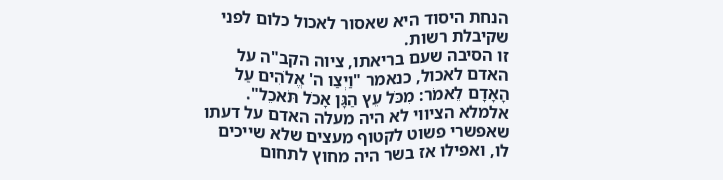הנחת היסוד היא שאסור לאכול כלום לפני שקיבלת רשות.
זו הסיבה שעם בריאתו, ציוה הקב"ה על האדם לאכול, כנאמר "וַיְצַו ה' אֱלֹהִים עַל הָאָדָם לֵאמֹר: מִכֹּל עֵץ הַגָּן אָכֹל תֹּאכֵל". אלמלא הציווי לא היה מעלה האדם על דעתו שאפשרי פשוט לקטוף מעצים שלא שייכים לו, ואפילו אז בשר היה מחוץ לתחום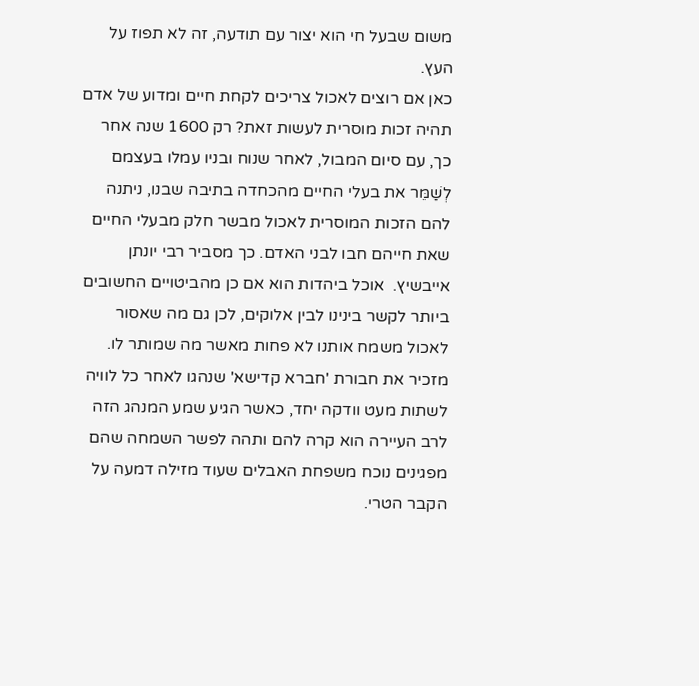משום שבעל חי הוא יצור עם תודעה, זה לא תפוז על העץ.
כאן אם רוצים לאכול צריכים לקחת חיים ומדוע של אדם תהיה זכות מוסרית לעשות זאת? רק 1600 שנה אחר כך, עם סיום המבול, לאחר שנוח ובניו עמלו בעצמם לְשַׁמֵּר את בעלי החיים מהכחדה בתיבה שבנו, ניתנה להם הזכות המוסרית לאכול מבשר חלק מבעלי החיים שאת חייהם חבו לבני האדם. כך מסביר רבי יונתן אייבשיץ.  אוכל ביהדות הוא אם כן מהביטויים החשובים ביותר לקשר בינינו לבין אלוקים, לכן גם מה שאסור לאכול משמח אותנו לא פחות מאשר מה שמותר לו.
מזכיר את חבורת 'חברא קדישא' שנהגו לאחר כל לוויה לשתות מעט וודקה יחד, כאשר הגיע שמע המנהג הזה לרב העיירה הוא קרה להם ותהה לפשר השמחה שהם מפגינים נוכח משפחת האבלים שעוד מזילה דמעה על הקבר הטרי.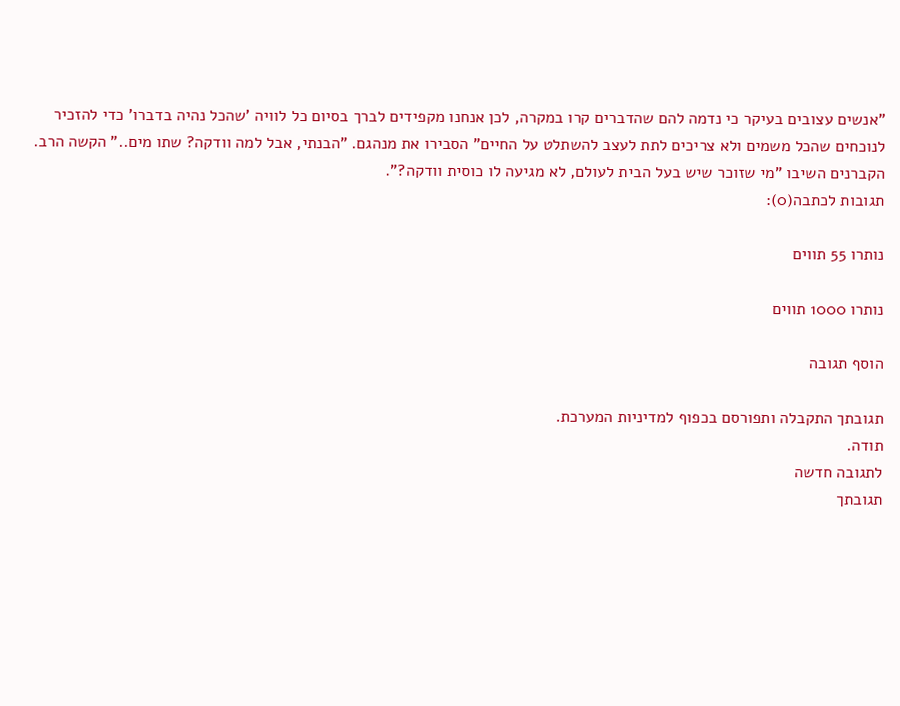"אנשים עצובים בעיקר כי נדמה להם שהדברים קרו במקרה, לכן אנחנו מקפידים לברך בסיום כל לוויה 'שהכל נהיה בדברו' כדי להזכיר לנוכחים שהכל משמים ולא צריכים לתת לעצב להשתלט על החיים" הסבירו את מנהגם. "הבנתי, אבל למה וודקה? שתו מים.." הקשה הרב. הקברנים השיבו "מי שזוכר שיש בעל הבית לעולם, לא מגיעה לו כוסית וודקה?".
תגובות לכתבה(0):

נותרו 55 תווים

נותרו 1000 תווים

הוסף תגובה

תגובתך התקבלה ותפורסם בכפוף למדיניות המערכת.
תודה.
לתגובה חדשה
תגובתך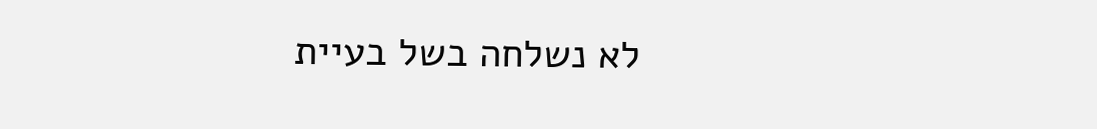לא נשלחה בשל בעיית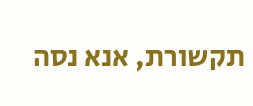תקשורת, אנא נסה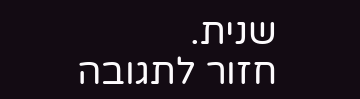שנית.
חזור לתגובה